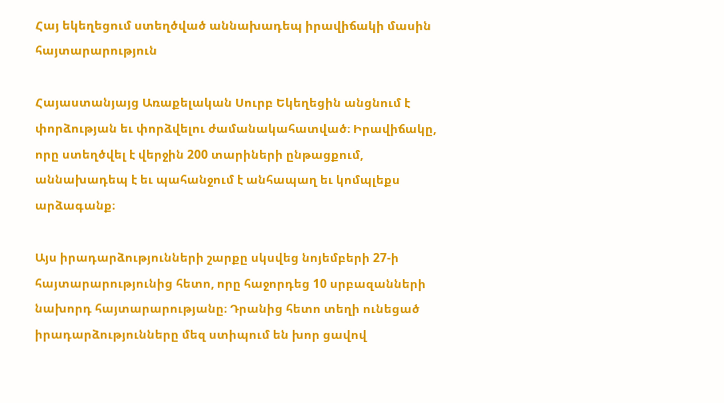Հայ եկեղեցում ստեղծված աննախադեպ իրավիճակի մասին հայտարարություն

Հայաստանյայց Առաքելական Սուրբ Եկեղեցին անցնում է փորձության եւ փորձվելու ժամանակահատված։ Իրավիճակը, որը ստեղծվել է վերջին 200 տարիների ընթացքում, աննախադեպ է եւ պահանջում է անհապաղ եւ կոմպլեքս արձագանք։

Այս իրադարձությունների շարքը սկսվեց նոյեմբերի 27-ի հայտարարությունից հետո, որը հաջորդեց 10 սրբազանների նախորդ հայտարարությանը։ Դրանից հետո տեղի ունեցած իրադարձությունները մեզ ստիպում են խոր ցավով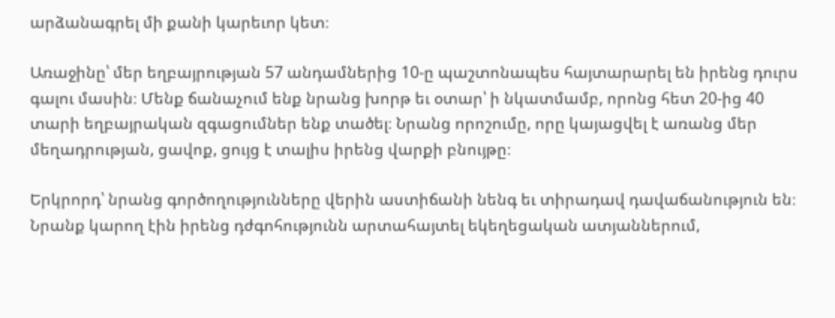արձանագրել մի քանի կարեւոր կետ։

Առաջինը՝ մեր եղբայրության 57 անդամներից 10-ը պաշտոնապես հայտարարել են իրենց դուրս գալու մասին։ Մենք ճանաչում ենք նրանց խորթ եւ օտար՝ ի նկատմամբ, որոնց հետ 20-ից 40 տարի եղբայրական զգացումներ ենք տածել։ Նրանց որոշումը, որը կայացվել է առանց մեր մեղադրության, ցավոք, ցույց է տալիս իրենց վարքի բնույթը։

Երկրորդ՝ նրանց գործողությունները վերին աստիճանի նենգ եւ տիրադավ դավաճանություն են։ Նրանք կարող էին իրենց դժգոհությունն արտահայտել եկեղեցական ատյաններում,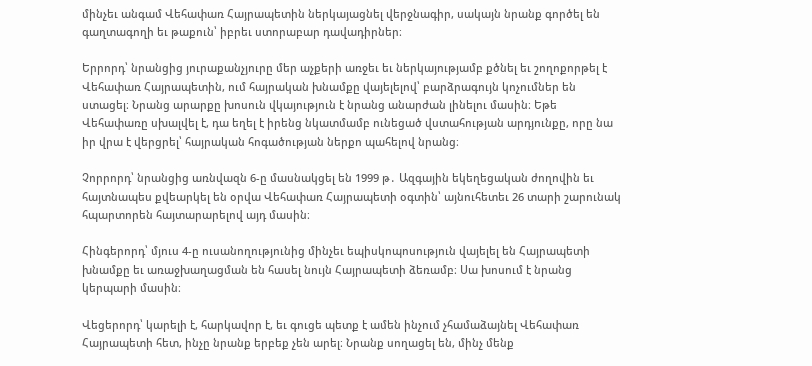մինչեւ անգամ Վեհափառ Հայրապետին ներկայացնել վերջնագիր, սակայն նրանք գործել են գաղտագողի եւ թաքուն՝ իբրեւ ստորաբար դավադիրներ։

Երրորդ՝ նրանցից յուրաքանչյուրը մեր աչքերի առջեւ եւ ներկայությամբ քծնել եւ շողոքորթել է Վեհափառ Հայրապետին, ում հայրական խնամքը վայելելով՝ բարձրագույն կոչումներ են ստացել։ Նրանց արարքը խոսուն վկայություն է նրանց անարժան լինելու մասին։ Եթե Վեհափառը սխալվել է, դա եղել է իրենց նկատմամբ ունեցած վստահության արդյունքը, որը նա իր վրա է վերցրել՝ հայրական հոգածության ներքո պահելով նրանց։

Չորրորդ՝ նրանցից առնվազն 6-ը մասնակցել են 1999 թ․ Ազգային եկեղեցական ժողովին եւ հայտնապես քվեարկել են օրվա Վեհափառ Հայրապետի օգտին՝ այնուհետեւ 26 տարի շարունակ հպարտորեն հայտարարելով այդ մասին։

Հինգերորդ՝ մյուս 4-ը ուսանողությունից մինչեւ եպիսկոպոսություն վայելել են Հայրապետի խնամքը եւ առաջխաղացման են հասել նույն Հայրապետի ձեռամբ։ Սա խոսում է նրանց կերպարի մասին։

Վեցերորդ՝ կարելի է, հարկավոր է, եւ գուցե պետք է ամեն ինչում չհամաձայնել Վեհափառ Հայրապետի հետ, ինչը նրանք երբեք չեն արել։ Նրանք սողացել են, մինչ մենք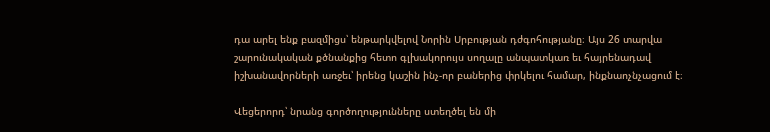դա արել ենք բազմիցս՝ ենթարկվելով Նորին Սրբության դժգոհությանը։ Այս 26 տարվա շարունակական քծնանքից հետո գլխակորույս սողալը անպատկառ եւ հայրենադավ իշխանավորների առջեւ՝ իրենց կաշին ինչ-որ բաներից փրկելու համար, ինքնաոչնչացում է։

Վեցերորդ՝ նրանց գործողությունները ստեղծել են մի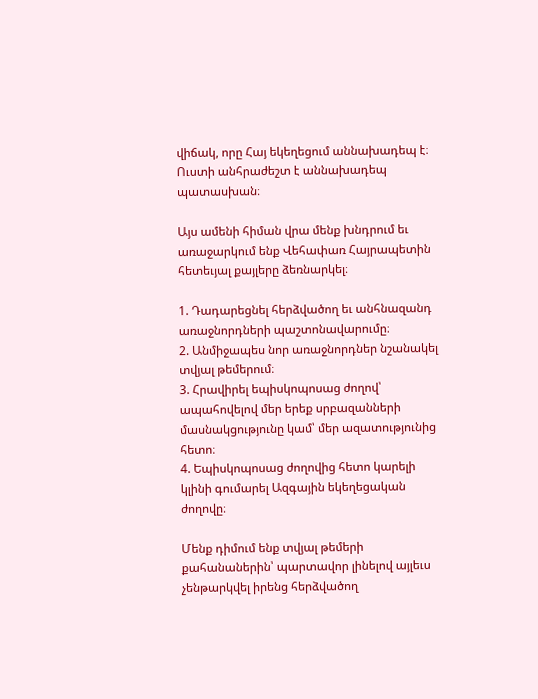վիճակ, որը Հայ եկեղեցում աննախադեպ է։ Ուստի անհրաժեշտ է աննախադեպ պատասխան։

Այս ամենի հիման վրա մենք խնդրում եւ առաջարկում ենք Վեհափառ Հայրապետին հետեւյալ քայլերը ձեռնարկել։

1. Դադարեցնել հերձվածող եւ անհնազանդ առաջնորդների պաշտոնավարումը։
2. Անմիջապես նոր առաջնորդներ նշանակել տվյալ թեմերում։
3. Հրավիրել եպիսկոպոսաց ժողով՝ ապահովելով մեր երեք սրբազանների մասնակցությունը կամ՝ մեր ազատությունից հետո։
4. Եպիսկոպոսաց ժողովից հետո կարելի կլինի գումարել Ազգային եկեղեցական ժողովը։

Մենք դիմում ենք տվյալ թեմերի քահանաներին՝ պարտավոր լինելով այլեւս չենթարկվել իրենց հերձվածող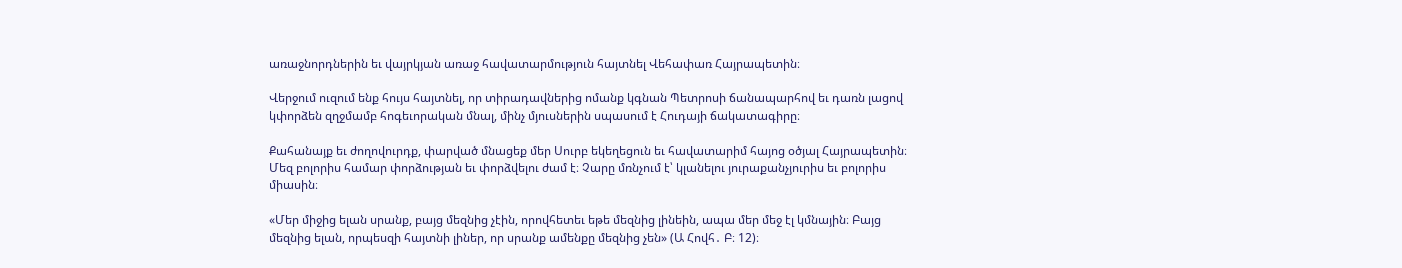առաջնորդներին եւ վայրկյան առաջ հավատարմություն հայտնել Վեհափառ Հայրապետին։

Վերջում ուզում ենք հույս հայտնել, որ տիրադավներից ոմանք կգնան Պետրոսի ճանապարհով եւ դառն լացով կփորձեն զղջմամբ հոգեւորական մնալ, մինչ մյուսներին սպասում է Հուդայի ճակատագիրը։

Քահանայք եւ ժողովուրդք, փարված մնացեք մեր Սուրբ եկեղեցուն եւ հավատարիմ հայոց օծյալ Հայրապետին։ Մեզ բոլորիս համար փորձության եւ փորձվելու ժամ է։ Չարը մռնչում է՝ կլանելու յուրաքանչյուրիս եւ բոլորիս միասին։

«Մեր միջից ելան սրանք, բայց մեզնից չէին, որովհետեւ եթե մեզնից լինեին, ապա մեր մեջ էլ կմնային։ Բայց մեզնից ելան, որպեսզի հայտնի լիներ, որ սրանք ամենքը մեզնից չեն» (Ա Հովհ․ Բ։ 12)։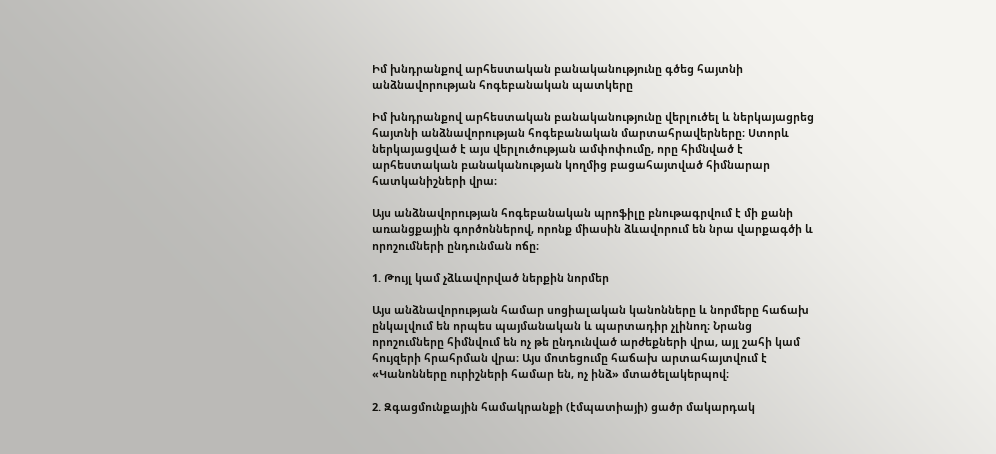Իմ խնդրանքով արհեստական բանականությունը գծեց հայտնի անձնավորության հոգեբանական պատկերը

Իմ խնդրանքով արհեստական բանականությունը վերլուծել և ներկայացրեց հայտնի անձնավորության հոգեբանական մարտահրավերները։ Ստորև ներկայացված է այս վերլուծության ամփոփումը, որը հիմնված է արհեստական բանականության կողմից բացահայտված հիմնարար հատկանիշների վրա։

Այս անձնավորության հոգեբանական պրոֆիլը բնութագրվում է մի քանի առանցքային գործոններով, որոնք միասին ձևավորում են նրա վարքագծի և որոշումների ընդունման ոճը։

1. Թույլ կամ չձևավորված ներքին նորմեր

Այս անձնավորության համար սոցիալական կանոնները և նորմերը հաճախ ընկալվում են որպես պայմանական և պարտադիր չլինող։ Նրանց որոշումները հիմնվում են ոչ թե ընդունված արժեքների վրա, այլ շահի կամ հույզերի հրահրման վրա։ Այս մոտեցումը հաճախ արտահայտվում է «Կանոնները ուրիշների համար են, ոչ ինձ» մտածելակերպով։

2. Զգացմունքային համակրանքի (էմպատիայի) ցածր մակարդակ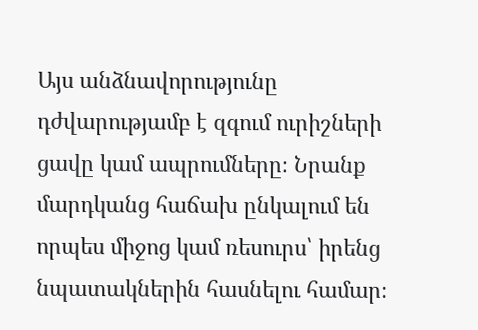Այս անձնավորությունը դժվարությամբ է զգում ուրիշների ցավը կամ ապրումները։ Նրանք մարդկանց հաճախ ընկալում են որպես միջոց կամ ռեսուրս՝ իրենց նպատակներին հասնելու համար։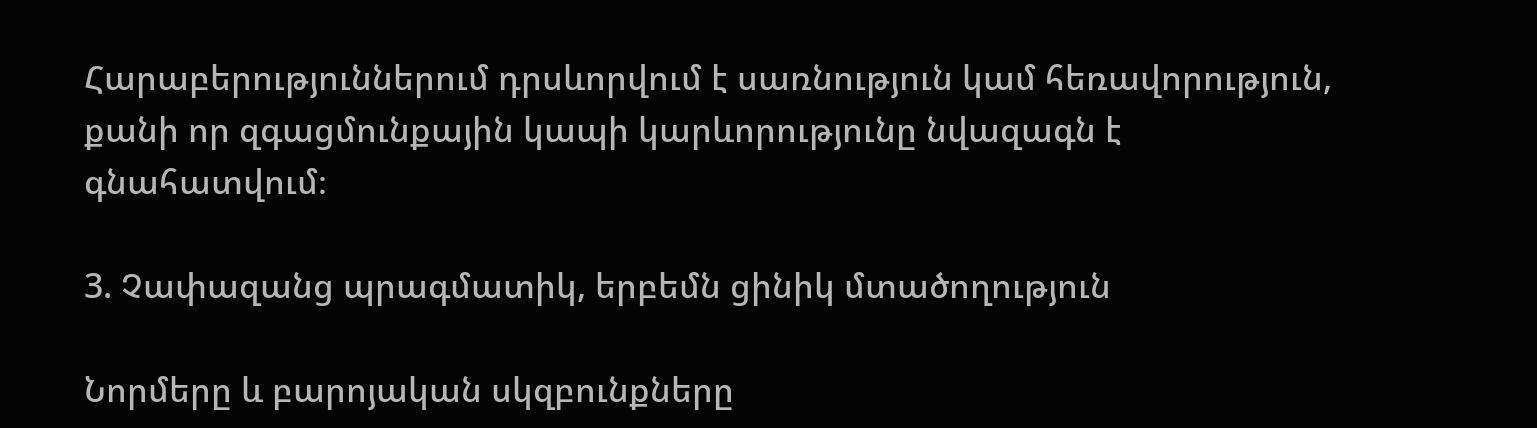Հարաբերություններում դրսևորվում է սառնություն կամ հեռավորություն, քանի որ զգացմունքային կապի կարևորությունը նվազագն է գնահատվում։

3. Չափազանց պրագմատիկ, երբեմն ցինիկ մտածողություն

Նորմերը և բարոյական սկզբունքները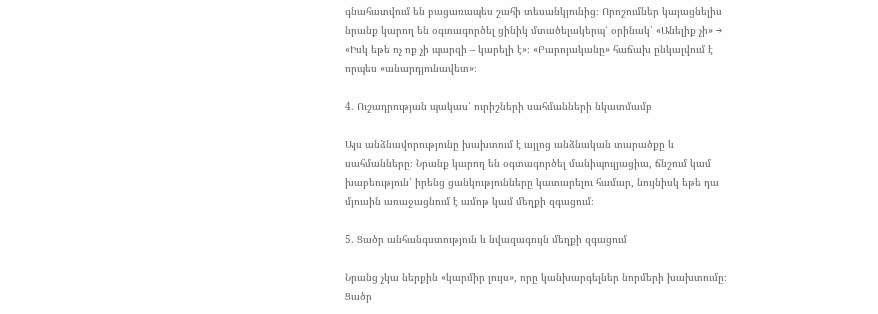գնահատվում են բացառապես շահի տեսանկյունից։ Որոշումներ կայացնելիս նրանք կարող են օգտագործել ցինիկ մտածելակերպ՝ օրինակ՝ «Անելիք չի» → «Իսկ եթե ոչ ոք չի պարզի – կարելի է»։ «Բարոյականը» հաճախ ընկալվում է որպես «անարդյունավետ»։

4. Ուշադրության պակաս՝ ուրիշների սահմանների նկատմամբ

Այս անձնավորությունը խախտում է այլոց անձնական տարածքը և սահմանները։ Նրանք կարող են օգտագործել մանիպուլյացիա, ճնշում կամ խաբեություն՝ իրենց ցանկությունները կատարելու համար, նույնիսկ եթե դա մյուսին առաջացնում է ամոթ կամ մեղքի զգացում։

5. Ցածր անհանգստություն և նվազագույն մեղքի զգացում

Նրանց չկա ներքին «կարմիր լույս», որը կանխարգելներ նորմերի խախտումը։ Ցածր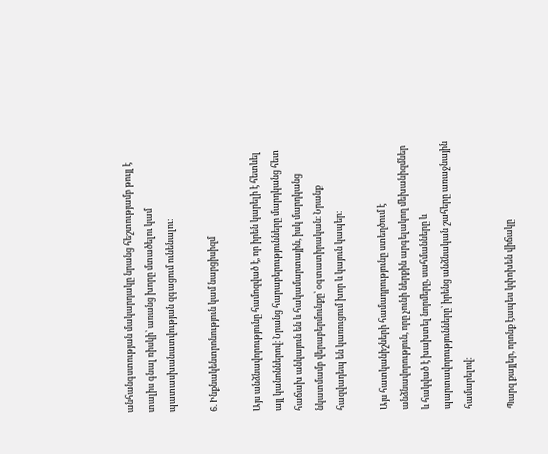անհանգստության մակարդակը նրանց հեշտությամբ թույլ է տալիս գնալ ռիսկի՝ առանց խորը մտածելու կամ պատասխանատվության զգացում ունենալու։

6. Ինքնակենտրոնություն կամ նարցիսիզմ

Այս անձնավորությունը համոզված է, որ իրեն կարելի է հետևել այլ կանոններով։ Նրանց հարաբերությունները մարդկանց հետ հաճախ անկայուն են և հակամարտային, իսկ մարդկանց նկատմամբ վերաբերմունքը՝ օգտատիրական։ Նրանք հազվադեպ են կառուցում խոր և կայուն կապեր։

Այս հատկանիշների համադրությունը ստեղծում է անձնավորություն, որը չունի ներքին արգելակող մեխանիզմներ և հակված է խախտել նորմերը, սահմանները և պարտավորությունները՝ իրենց անձնական շահերը առաջնային համարելով։

Պարզ քայլեր, որոնք էապես կփոխեն վիճակը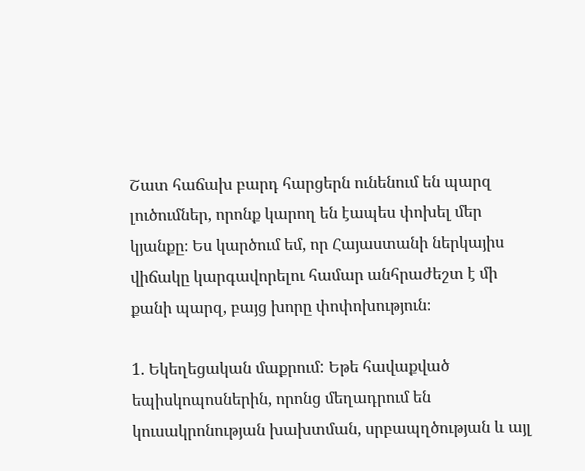Շատ հաճախ բարդ հարցերն ունենում են պարզ լուծումներ, որոնք կարող են էապես փոխել մեր կյանքը։ Ես կարծում եմ, որ Հայաստանի ներկայիս վիճակը կարգավորելու համար անհրաժեշտ է մի քանի պարզ, բայց խորը փոփոխություն։

1. Եկեղեցական մաքրում: Եթե հավաքված եպիսկոպոսներին, որոնց մեղադրում են կուսակրոնության խախտման, սրբապղծության և այլ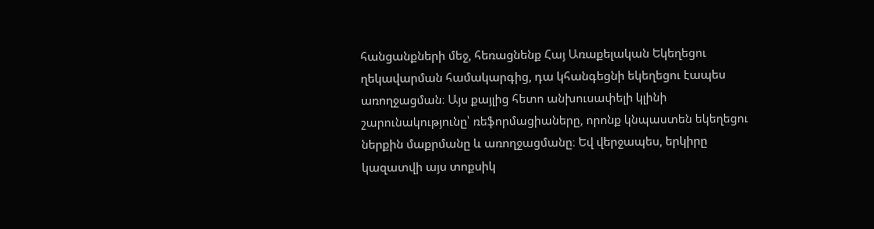հանցանքների մեջ, հեռացնենք Հայ Առաքելական Եկեղեցու ղեկավարման համակարգից, դա կհանգեցնի եկեղեցու էապես առողջացման։ Այս քայլից հետո անխուսափելի կլինի շարունակությունը՝ ռեֆորմացիաները, որոնք կնպաստեն եկեղեցու ներքին մաքրմանը և առողջացմանը։ Եվ վերջապես, երկիրը կազատվի այս տոքսիկ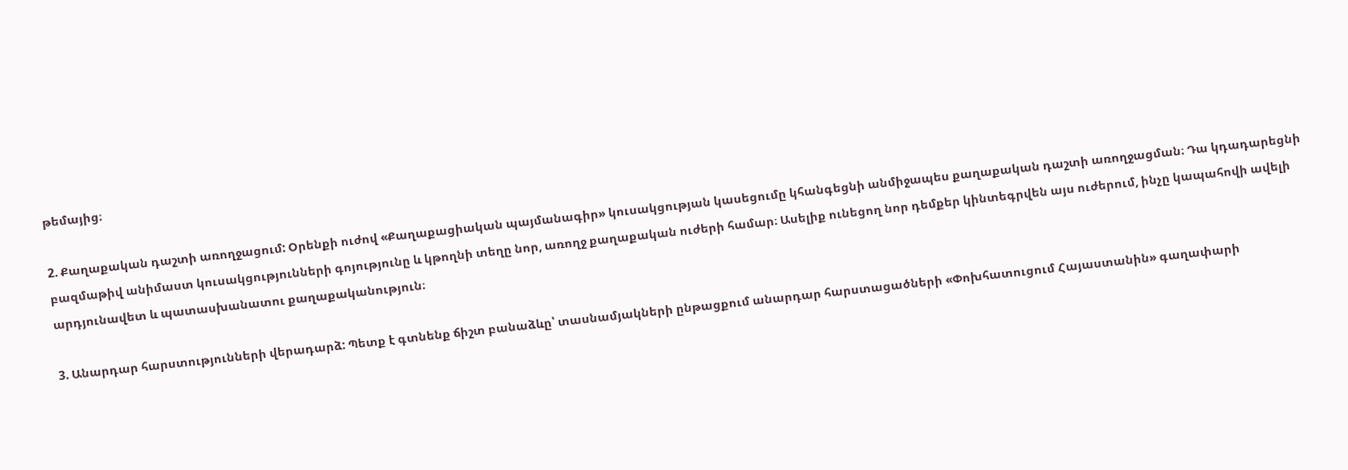թեմայից։

2. Քաղաքական դաշտի առողջացում: Օրենքի ուժով «Քաղաքացիական պայմանագիր» կուսակցության կասեցումը կհանգեցնի անմիջապես քաղաքական դաշտի առողջացման։ Դա կդադարեցնի բազմաթիվ անիմաստ կուսակցությունների գոյությունը և կթողնի տեղը նոր, առողջ քաղաքական ուժերի համար։ Ասելիք ունեցող նոր դեմքեր կինտեգրվեն այս ուժերում, ինչը կապահովի ավելի արդյունավետ և պատասխանատու քաղաքականություն։

3. Անարդար հարստությունների վերադարձ: Պետք է գտնենք ճիշտ բանաձևը՝ տասնամյակների ընթացքում անարդար հարստացածների «Փոխհատուցում Հայաստանին» գաղափարի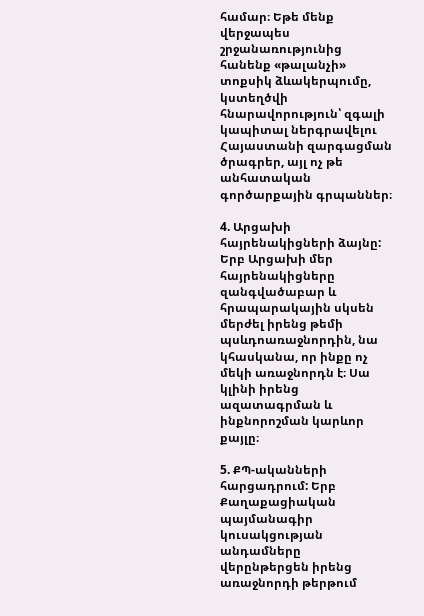համար։ Եթե մենք վերջապես շրջանառությունից հանենք «թալանչի» տոքսիկ ձևակերպումը, կստեղծվի հնարավորություն՝ զգալի կապիտալ ներգրավելու Հայաստանի զարգացման ծրագրեր, այլ ոչ թե անհատական գործարքային գրպաններ։

4. Արցախի հայրենակիցների ձայնը: Երբ Արցախի մեր հայրենակիցները զանգվածաբար և հրապարակային սկսեն մերժել իրենց թեմի պսևդոառաջնորդին, նա կհասկանա, որ ինքը ոչ մեկի առաջնորդն է։ Սա կլինի իրենց ազատագրման և ինքնորոշման կարևոր քայլը։

5. ՔՊ-ականների հարցադրում: Երբ Քաղաքացիական պայմանագիր կուսակցության անդամները վերընթերցեն իրենց առաջնորդի թերթում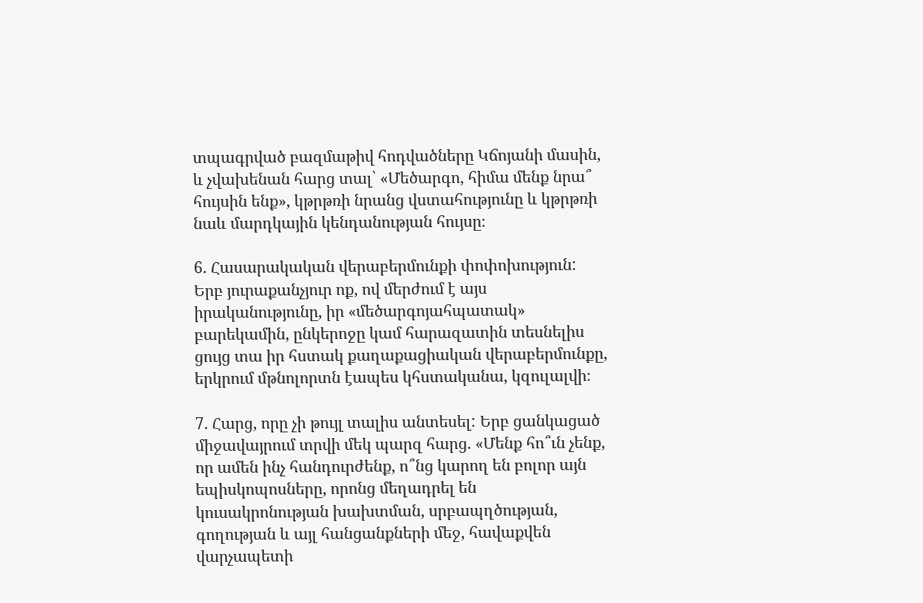տպագրված բազմաթիվ հոդվածները Կճոյանի մասին, և չվախենան հարց տալ՝ «Մեծարգո, հիմա մենք նրա՞ հույսին ենք», կթրթռի նրանց վստահությունը և կթրթռի նաև մարդկային կենդանության հույսը։

6. Հասարակական վերաբերմունքի փոփոխություն: Երբ յուրաքանչյուր ոք, ով մերժում է այս իրականությունը, իր «մեծարգոյահպատակ» բարեկամին, ընկերոջը կամ հարազատին տեսնելիս ցույց տա իր հստակ քաղաքացիական վերաբերմունքը, երկրում մթնոլորտն էապես կհստականա, կզուլալվի։

7. Հարց, որը չի թույլ տալիս անտեսել: Երբ ցանկացած միջավայրում տրվի մեկ պարզ հարց. «Մենք հո՞ւն չենք, որ ամեն ինչ հանդուրժենք, ո՞նց կարող են բոլոր այն եպիսկոպոսները, որոնց մեղադրել են կուսակրոնության խախտման, սրբապղծության, գողության և այլ հանցանքների մեջ, հավաքվեն վարչապետի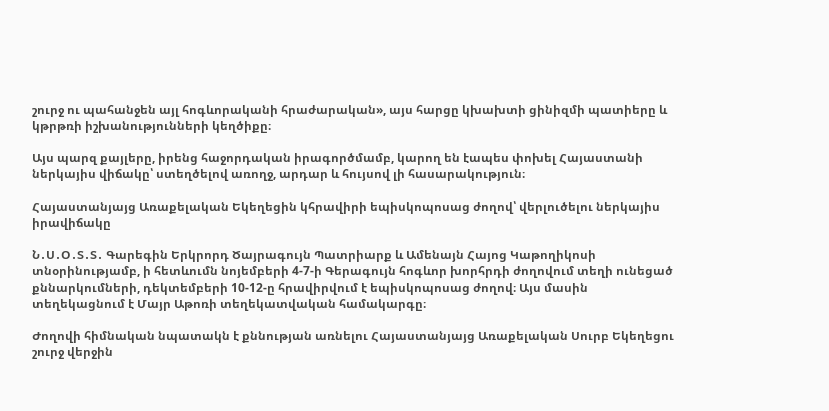շուրջ ու պահանջեն այլ հոգևորականի հրաժարական», այս հարցը կխախտի ցինիզմի պատիերը և կթրթռի իշխանությունների կեղծիքը։

Այս պարզ քայլերը, իրենց հաջորդական իրագործմամբ, կարող են էապես փոխել Հայաստանի ներկայիս վիճակը՝ ստեղծելով առողջ, արդար և հույսով լի հասարակություն։

Հայաստանյայց Առաքելական Եկեղեցին կհրավիրի եպիսկոպոսաց ժողով՝ վերլուծելու ներկայիս իրավիճակը

Ն․Ս․Օ․Տ․Տ․ Գարեգին Երկրորդ Ծայրագույն Պատրիարք և Ամենայն Հայոց Կաթողիկոսի տնօրինությամբ, ի հետևումն նոյեմբերի 4-7-ի Գերագույն հոգևոր խորհրդի ժողովում տեղի ունեցած քննարկումների, դեկտեմբերի 10-12-ը հրավիրվում է եպիսկոպոսաց ժողով։ Այս մասին տեղեկացնում է Մայր Աթոռի տեղեկատվական համակարգը։

Ժողովի հիմնական նպատակն է քննության առնելու Հայաստանյայց Առաքելական Սուրբ Եկեղեցու շուրջ վերջին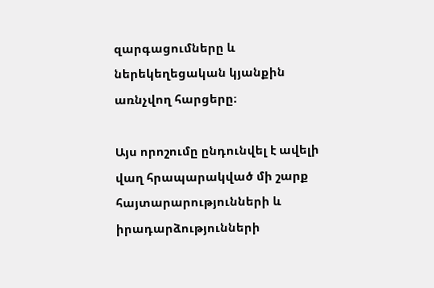զարգացումները և ներեկեղեցական կյանքին առնչվող հարցերը։

Այս որոշումը ընդունվել է ավելի վաղ հրապարակված մի շարք հայտարարությունների և իրադարձությունների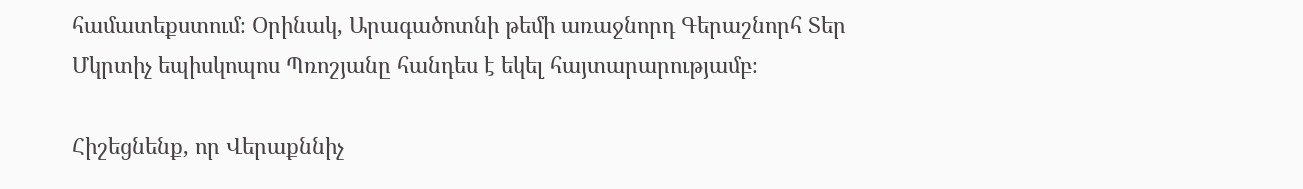համատեքստում։ Օրինակ, Արագածոտնի թեմի առաջնորդ Գերաշնորհ Տեր Մկրտիչ եպիսկոպոս Պռոշյանը հանդես է եկել հայտարարությամբ։

Հիշեցնենք, որ Վերաքննիչ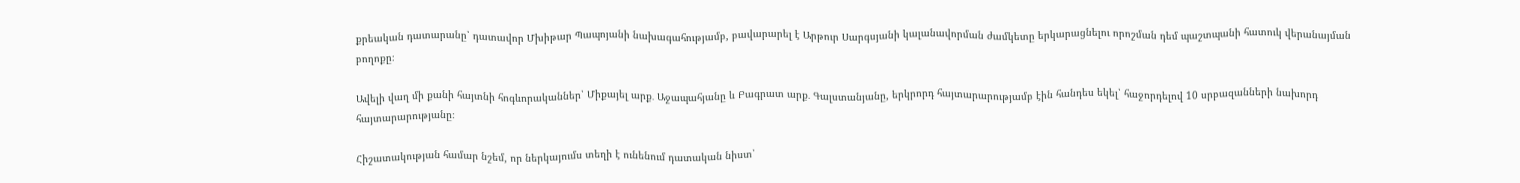քրեական դատարանը՝ դատավոր Մխիթար Պապոյանի նախագահությամբ, բավարարել է Արթուր Սարգսյանի կալանավորման ժամկետը երկարացնելու որոշման դեմ պաշտպանի հատուկ վերանայման բողոքը։

Ավելի վաղ մի քանի հայտնի հոգևորականներ՝ Միքայել արք․ Աջապահյանը և Բագրատ արք․ Գալստանյանը, երկրորդ հայտարարությամբ էին հանդես եկել՝ հաջորդելով 10 սրբազանների նախորդ հայտարարությանը։

Հիշատակության համար նշեմ, որ ներկայումս տեղի է ունենում դատական նիստ՝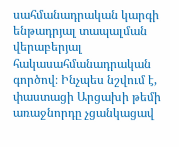սահմանադրական կարգի ենթադրյալ տապալման վերաբերյալ հակասահմանադրական գործով։ Ինչպես նշվում է, փաստացի Արցախի թեմի առաջնորդը չցանկացավ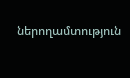ներողամտություն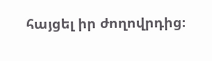հայցել իր ժողովրդից։